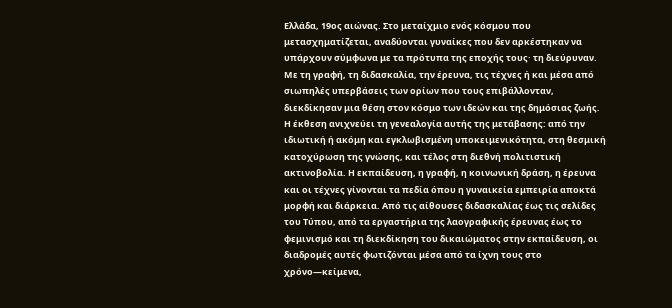Ελλάδα, 19ος αιώνας. Στο μεταίχμιο ενός κόσμου που μετασχηματίζεται, αναδύονται γυναίκες που δεν αρκέστηκαν να υπάρχουν σύμφωνα με τα πρότυπα της εποχής τους· τη διεύρυναν. Με τη γραφή, τη διδασκαλία, την έρευνα, τις τέχνες ή και μέσα από σιωπηλές υπερβάσεις των ορίων που τους επιβάλλονταν, διεκδίκησαν μια θέση στον κόσμο των ιδεών και της δημόσιας ζωής.
Η έκθεση ανιχνεύει τη γενεαλογία αυτής της μετάβασης: από την ιδιωτική ή ακόμη και εγκλωβισμένη υποκειμενικότητα, στη θεσμική κατοχύρωση της γνώσης, και τέλος στη διεθνή πολιτιστική ακτινοβολία. Η εκπαίδευση, η γραφή, η κοινωνική δράση, η έρευνα και οι τέχνες γίνονται τα πεδία όπου η γυναικεία εμπειρία αποκτά μορφή και διάρκεια. Από τις αίθουσες διδασκαλίας έως τις σελίδες του Τύπου, από τα εργαστήρια της λαογραφικής έρευνας έως το φεμινισμό και τη διεκδίκηση του δικαιώματος στην εκπαίδευση, οι διαδρομές αυτές φωτιζόνται μέσα από τα ίχνη τους στο χρόνο—κείμενα,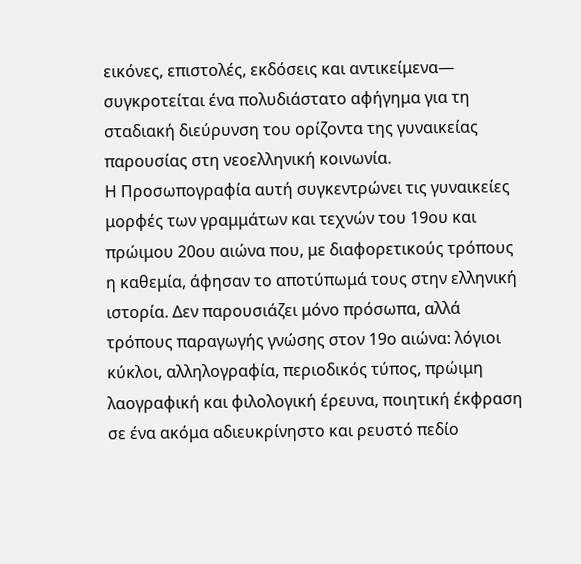εικόνες, επιστολές, εκδόσεις και αντικείμενα— συγκροτείται ένα πολυδιάστατο αφήγημα για τη σταδιακή διεύρυνση του ορίζοντα της γυναικείας παρουσίας στη νεοελληνική κοινωνία.
Η Προσωπογραφία αυτή συγκεντρώνει τις γυναικείες μορφές των γραμμάτων και τεχνών του 19ου και πρώιμου 20ου αιώνα που, με διαφορετικούς τρόπους η καθεμία, άφησαν το αποτύπωμά τους στην ελληνική ιστορία. Δεν παρουσιάζει μόνο πρόσωπα, αλλά τρόπους παραγωγής γνώσης στον 19ο αιώνα: λόγιοι κύκλοι, αλληλογραφία, περιοδικός τύπος, πρώιμη λαογραφική και φιλολογική έρευνα, ποιητική έκφραση σε ένα ακόμα αδιευκρίνηστο και ρευστό πεδίο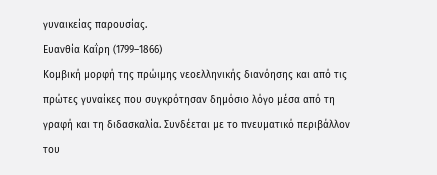γυναικείας παρουσίας.
Ευανθία Καΐρη (1799–1866)
Κομβική μορφή της πρώιμης νεοελληνικής διανόησης και από τις πρώτες γυναίκες που συγκρότησαν δημόσιο λόγο μέσα από τη γραφή και τη διδασκαλία. Συνδέεται με το πνευματικό περιβάλλον του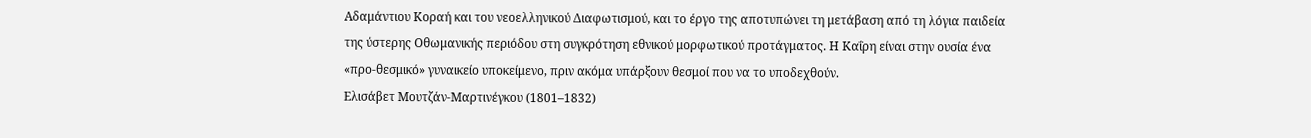Αδαμάντιου Κοραή και του νεοελληνικού Διαφωτισμού, και το έργο της αποτυπώνει τη μετάβαση από τη λόγια παιδεία της ύστερης Οθωμανικής περιόδου στη συγκρότηση εθνικού μορφωτικού προτάγματος. Η Καΐρη είναι στην ουσία ένα «προ-θεσμικό» γυναικείο υποκείμενο, πριν ακόμα υπάρξουν θεσμοί που να το υποδεχθούν.
Ελισάβετ Μουτζάν-Μαρτινέγκου (1801–1832)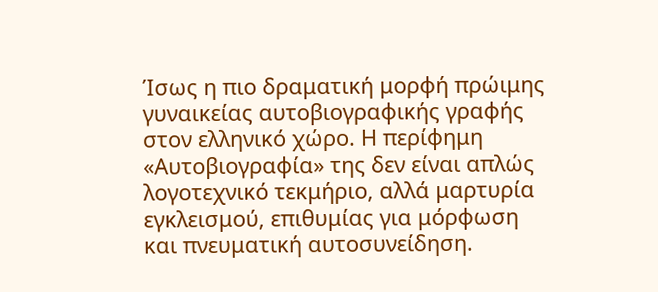Ίσως η πιο δραματική μορφή πρώιμης γυναικείας αυτοβιογραφικής γραφής στον ελληνικό χώρο. Η περίφημη «Αυτοβιογραφία» της δεν είναι απλώς λογοτεχνικό τεκμήριο, αλλά μαρτυρία εγκλεισμού, επιθυμίας για μόρφωση και πνευματική αυτοσυνείδηση.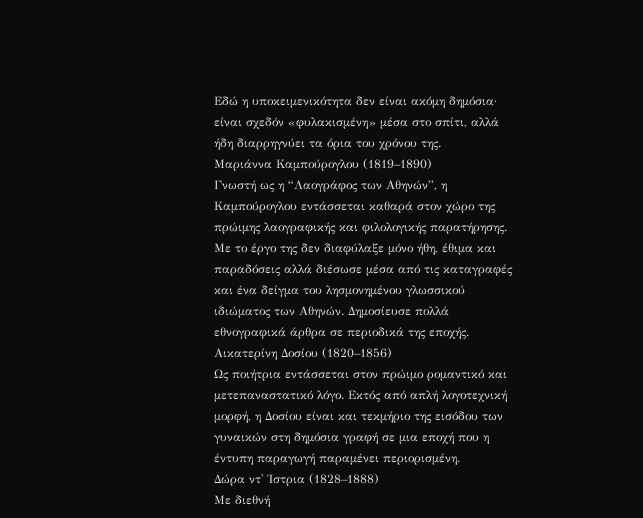Εδώ η υποκειμενικότητα δεν είναι ακόμη δημόσια· είναι σχεδόν «φυλακισμένη» μέσα στο σπίτι, αλλά ήδη διαρρηγνύει τα όρια του χρόνου της.
Μαριάννα Καμπούρογλου (1819–1890)
Γνωστή ως η “Λαογράφος των Αθηνών”, η Καμπούρογλου εντάσσεται καθαρά στον χώρο της πρώιμης λαογραφικής και φιλολογικής παρατήρησης. Με το έργο της δεν διαφύλαξε μόνο ήθη, έθιμα και παραδόσεις αλλά διέσωσε μέσα από τις καταγραφές και ένα δείγμα του λησμονημένου γλωσσικού ιδιώματος των Αθηνών. Δημοσίευσε πολλά εθνογραφικά άρθρα σε περιοδικά της εποχής.
Αικατερίνη Δοσίου (1820–1856)
Ως ποιήτρια εντάσσεται στον πρώιμο ρομαντικό και μετεπαναστατικό λόγο. Εκτός από απλή λογοτεχνική μορφή, η Δοσίου είναι και τεκμήριο της εισόδου των γυναικών στη δημόσια γραφή σε μια εποχή που η έντυπη παραγωγή παραμένει περιορισμένη.
Δώρα ντ' Ίστρια (1828–1888)
Με διεθνή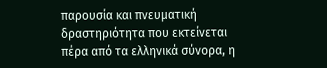παρουσία και πνευματική δραστηριότητα που εκτείνεται πέρα από τα ελληνικά σύνορα, η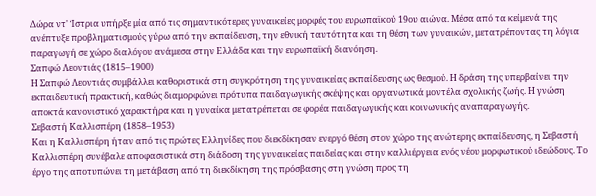Δώρα ντ' Ίστρια υπήρξε μία από τις σημαντικότερες γυναικείες μορφές του ευρωπαϊκού 19ου αιώνα. Μέσα από τα κείμενά της ανέπτυξε προβληματισμούς γύρω από την εκπαίδευση, την εθνική ταυτότητα και τη θέση των γυναικών, μετατρέποντας τη λόγια παραγωγή σε χώρο διαλόγου ανάμεσα στην Ελλάδα και την ευρωπαϊκή διανόηση.
Σαπφώ Λεοντιάς (1815–1900)
Η Σαπφώ Λεοντιάς συμβάλλει καθοριστικά στη συγκρότηση της γυναικείας εκπαίδευσης ως θεσμού. Η δράση της υπερβαίνει την εκπαιδευτική πρακτική, καθώς διαμορφώνει πρότυπα παιδαγωγικής σκέψης και οργανωτικά μοντέλα σχολικής ζωής. Η γνώση αποκτά κανονιστικό χαρακτήρα και η γυναίκα μετατρέπεται σε φορέα παιδαγωγικής και κοινωνικής αναπαραγωγής.
Σεβαστή Καλλισπέρη (1858–1953)
Και η Καλλισπέρη ήταν από τις πρώτες Ελληνίδες που διεκδίκησαν ενεργό θέση στον χώρο της ανώτερης εκπαίδευσης, η Σεβαστή Καλλισπέρη συνέβαλε αποφασιστικά στη διάδοση της γυναικείας παιδείας και στην καλλιέργεια ενός νέου μορφωτικού ιδεώδους. Το έργο της αποτυπώνει τη μετάβαση από τη διεκδίκηση της πρόσβασης στη γνώση προς τη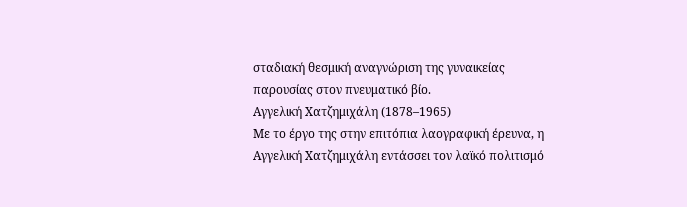σταδιακή θεσμική αναγνώριση της γυναικείας παρουσίας στον πνευματικό βίο.
Αγγελική Χατζημιχάλη (1878–1965)
Με το έργο της στην επιτόπια λαογραφική έρευνα, η Αγγελική Χατζημιχάλη εντάσσει τον λαϊκό πολιτισμό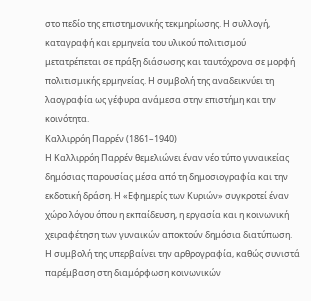στο πεδίο της επιστημονικής τεκμηρίωσης. Η συλλογή, καταγραφή και ερμηνεία του υλικού πολιτισμού μετατρέπεται σε πράξη διάσωσης και ταυτόχρονα σε μορφή πολιτισμικής ερμηνείας. Η συμβολή της αναδεικνύει τη λαογραφία ως γέφυρα ανάμεσα στην επιστήμη και την κοινότητα.
Καλλιρρόη Παρρέν (1861–1940)
Η Καλλιρρόη Παρρέν θεμελιώνει έναν νέο τύπο γυναικείας δημόσιας παρουσίας μέσα από τη δημοσιογραφία και την εκδοτική δράση. Η «Εφημερίς των Κυριών» συγκροτεί έναν χώρο λόγου όπου η εκπαίδευση, η εργασία και η κοινωνική χειραφέτηση των γυναικών αποκτούν δημόσια διατύπωση. Η συμβολή της υπερβαίνει την αρθρογραφία, καθώς συνιστά παρέμβαση στη διαμόρφωση κοινωνικών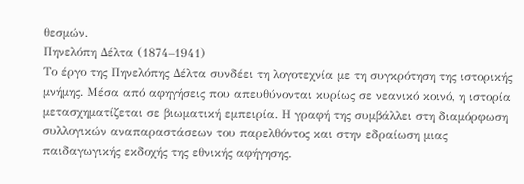θεσμών.
Πηνελόπη Δέλτα (1874–1941)
Το έργο της Πηνελόπης Δέλτα συνδέει τη λογοτεχνία με τη συγκρότηση της ιστορικής μνήμης. Μέσα από αφηγήσεις που απευθύνονται κυρίως σε νεανικό κοινό, η ιστορία μετασχηματίζεται σε βιωματική εμπειρία. Η γραφή της συμβάλλει στη διαμόρφωση συλλογικών αναπαραστάσεων του παρελθόντος και στην εδραίωση μιας παιδαγωγικής εκδοχής της εθνικής αφήγησης.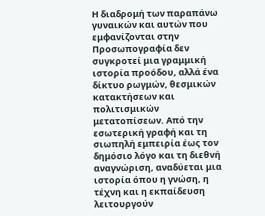Η διαδρομή των παραπάνω γυναικών και αυτών που εμφανίζονται στην Προσωπογραφία δεν συγκροτεί μια γραμμική ιστορία προόδου, αλλά ένα δίκτυο ρωγμών, θεσμικών κατακτήσεων και πολιτισμικών μετατοπίσεων. Από την εσωτερική γραφή και τη σιωπηλή εμπειρία έως τον δημόσιο λόγο και τη διεθνή αναγνώριση, αναδύεται μια ιστορία όπου η γνώση, η τέχνη και η εκπαίδευση λειτουργούν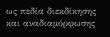ως πεδία διεκδίκησης και αναδιαμόρφωσης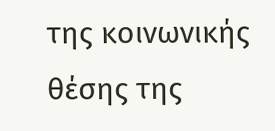της κοινωνικής θέσης της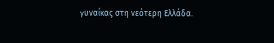γυναίκας στη νεότερη Ελλάδα.